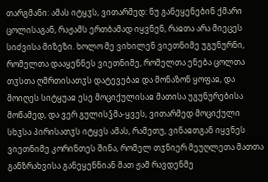თარგმანი: ამას იტყჳს, ვითარმედ: ნუ განეყენებინ ქმარი ცოლისაგან, რაჟამს ერთბამად იყვნენ, რაჲთა არა მიეცეს სიძვისა მიზეზი. ხოლო მე ვიხილენ ვიეთნიმე უგუნურნი, რომელთა დააყენნეს ვიეთნიმე, რომელთა ენება ცოლთა თჳსთა ღმრთისათჳს დატევებაჲ და მონაზონ ყოფაჲ, და მოიღეს სიტყუაჲ ესე მოციქულისაჲ მათისა უგუნურებისა მოწამედ, და ვერ გულისჴმა-ყვეს, ვითარმედ მოციქული სხჳსა პირისათჳს იტყვს ამას, რამეთუ, ვინაჲთგან იყვნეს ვიეთნიმე კორინთეს შინა, რომელ თჳნიერ მეუღლეთა მათთა განზრახვისა განეყენნიან მათ ჟამ რავდენმე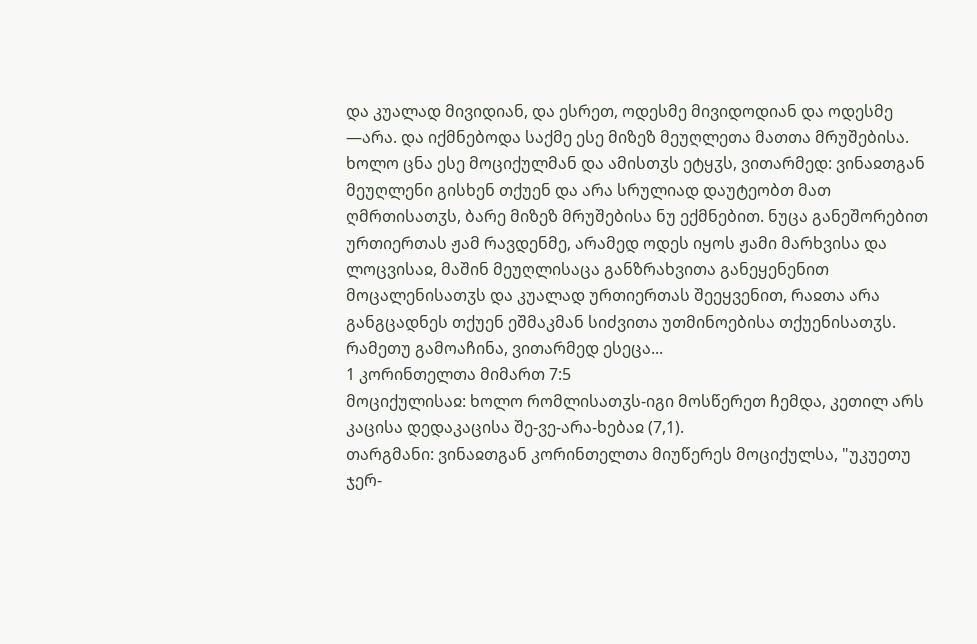და კუალად მივიდიან, და ესრეთ, ოდესმე მივიდოდიან და ოდესმე —არა. და იქმნებოდა საქმე ესე მიზეზ მეუღლეთა მათთა მრუშებისა. ხოლო ცნა ესე მოციქულმან და ამისთჳს ეტყჳს, ვითარმედ: ვინაჲთგან მეუღლენი გისხენ თქუენ და არა სრულიად დაუტეობთ მათ ღმრთისათჳს, ბარე მიზეზ მრუშებისა ნუ ექმნებით. ნუცა განეშორებით ურთიერთას ჟამ რავდენმე, არამედ ოდეს იყოს ჟამი მარხვისა და ლოცვისაჲ, მაშინ მეუღლისაცა განზრახვითა განეყენენით მოცალენისათჳს და კუალად ურთიერთას შეეყვენით, რაჲთა არა განგცადნეს თქუენ ეშმაკმან სიძვითა უთმინოებისა თქუენისათჳს. რამეთუ გამოაჩინა, ვითარმედ ესეცა...
1 კორინთელთა მიმართ 7:5
მოციქულისაჲ: ხოლო რომლისათჳს-იგი მოსწერეთ ჩემდა, კეთილ არს კაცისა დედაკაცისა შე-ვე-არა-ხებაჲ (7,1).
თარგმანი: ვინაჲთგან კორინთელთა მიუწერეს მოციქულსა, "უკუეთუ ჯერ-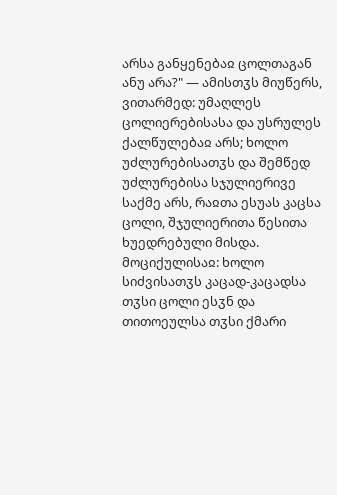არსა განყენებაჲ ცოლთაგან ანუ არა?" — ამისთჳს მიუწერს, ვითარმედ: უმაღლეს ცოლიერებისასა და უსრულეს ქალწულებაჲ არს; ხოლო უძლურებისათჳს და შემწედ უძლურებისა სჯულიერივე საქმე არს, რაჲთა ესუას კაცსა ცოლი, შჯულიერითა წესითა ხუედრებული მისდა.
მოციქულისაჲ: ხოლო სიძვისათჳს კაცად-კაცადსა თჳსი ცოლი ესჳნ და თითოეულსა თჳსი ქმარი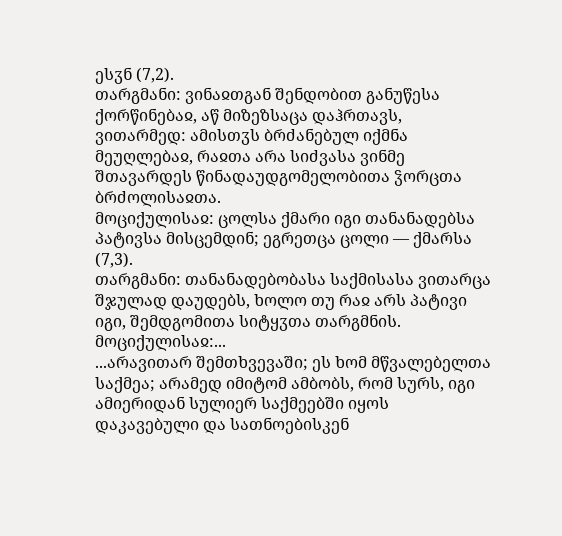ესჳნ (7,2).
თარგმანი: ვინაჲთგან შენდობით განუწესა ქორწინებაჲ, აწ მიზეზსაცა დაჰრთავს, ვითარმედ: ამისთჳს ბრძანებულ იქმნა მეუღლებაჲ, რაჲთა არა სიძვასა ვინმე შთავარდეს წინადაუდგომელობითა ჴორცთა ბრძოლისაჲთა.
მოციქულისაჲ: ცოლსა ქმარი იგი თანანადებსა პატივსა მისცემდინ; ეგრეთცა ცოლი — ქმარსა (7,3).
თარგმანი: თანანადებობასა საქმისასა ვითარცა შჯულად დაუდებს, ხოლო თუ რაჲ არს პატივი იგი, შემდგომითა სიტყჳთა თარგმნის.
მოციქულისაჲ:...
...არავითარ შემთხვევაში; ეს ხომ მწვალებელთა საქმეა; არამედ იმიტომ ამბობს, რომ სურს, იგი ამიერიდან სულიერ საქმეებში იყოს დაკავებული და სათნოებისკენ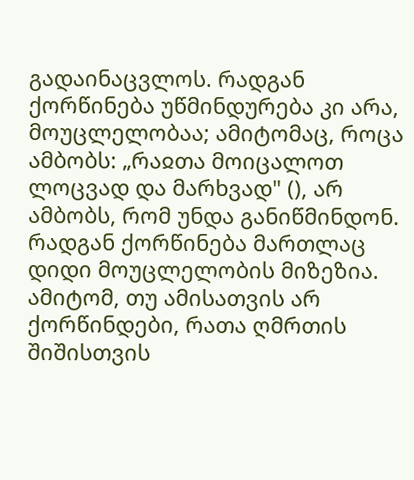გადაინაცვლოს. რადგან ქორწინება უწმინდურება კი არა, მოუცლელობაა; ამიტომაც, როცა ამბობს: „რაჲთა მოიცალოთ ლოცვად და მარხვად" (), არ ამბობს, რომ უნდა განიწმინდონ. რადგან ქორწინება მართლაც დიდი მოუცლელობის მიზეზია. ამიტომ, თუ ამისათვის არ ქორწინდები, რათა ღმრთის შიშისთვის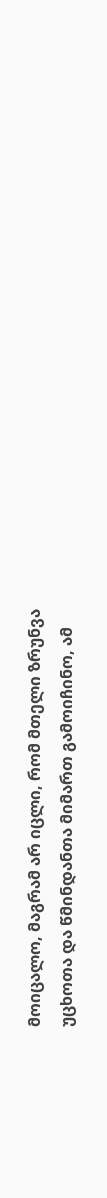მოიცალო, მაგრამ არ იცლი, რომ მთელი ზრუნვა უცხოთა და წმინდანთა მიმართ გამოიჩინო, ამ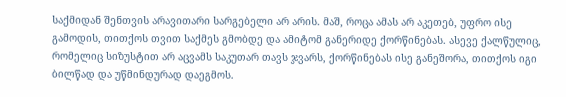საქმიდან შენთვის არავითარი სარგებელი არ არის. მაშ, როცა ამას არ აკეთებ, უფრო ისე გამოდის, თითქოს თვით საქმეს გმობდე და ამიტომ განერიდე ქორწინებას. ასევე ქალწულიც, რომელიც სიზუსტით არ აცვამს საკუთარ თავს ჯვარს, ქორწინებას ისე განეშორა, თითქოს იგი ბილწად და უწმინდურად დაეგმოს.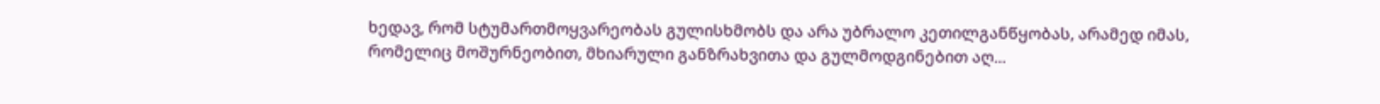ხედავ, რომ სტუმართმოყვარეობას გულისხმობს და არა უბრალო კეთილგანწყობას, არამედ იმას, რომელიც მოშურნეობით, მხიარული განზრახვითა და გულმოდგინებით აღ...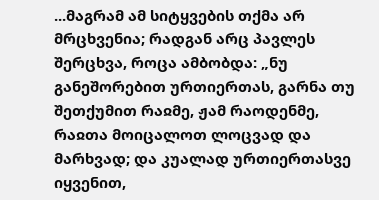...მაგრამ ამ სიტყვების თქმა არ მრცხვენია; რადგან არც პავლეს შერცხვა, როცა ამბობდა: „ნუ განეშორებით ურთიერთას, გარნა თუ შეთქუმით რაჲმე, ჟამ რაოდენმე, რაჲთა მოიცალოთ ლოცვად და მარხვად; და კუალად ურთიერთასვე იყვენით,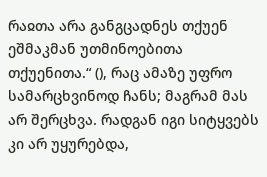რაჲთა არა განგცადნეს თქუენ ეშმაკმან უთმინოებითა თქუენითა.“ (), რაც ამაზე უფრო სამარცხვინოდ ჩანს; მაგრამ მას არ შერცხვა. რადგან იგი სიტყვებს კი არ უყურებდა,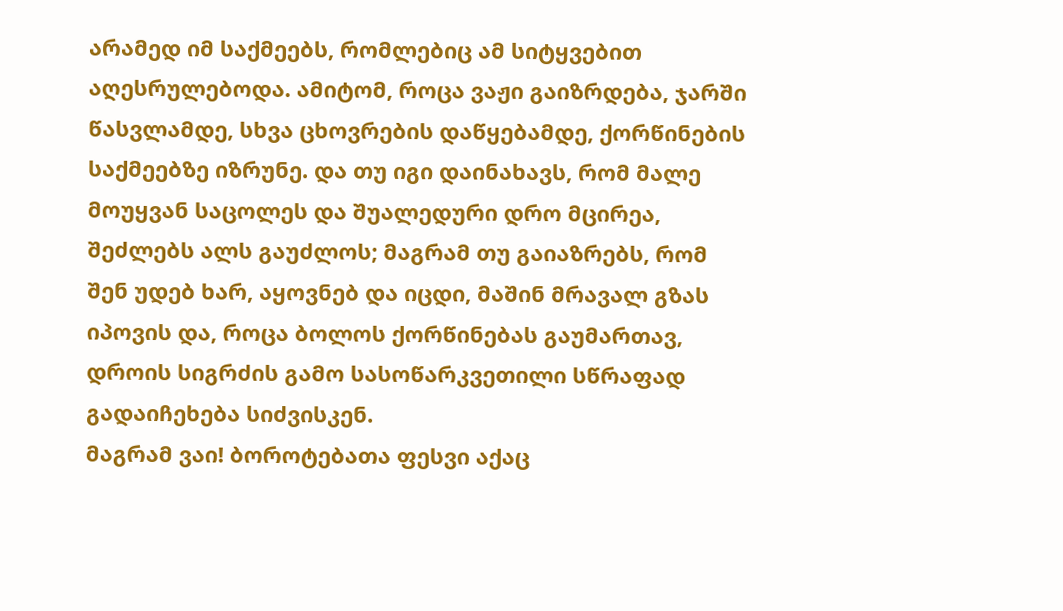არამედ იმ საქმეებს, რომლებიც ამ სიტყვებით აღესრულებოდა. ამიტომ, როცა ვაჟი გაიზრდება, ჯარში წასვლამდე, სხვა ცხოვრების დაწყებამდე, ქორწინების საქმეებზე იზრუნე. და თუ იგი დაინახავს, რომ მალე მოუყვან საცოლეს და შუალედური დრო მცირეა, შეძლებს ალს გაუძლოს; მაგრამ თუ გაიაზრებს, რომ შენ უდებ ხარ, აყოვნებ და იცდი, მაშინ მრავალ გზას იპოვის და, როცა ბოლოს ქორწინებას გაუმართავ, დროის სიგრძის გამო სასოწარკვეთილი სწრაფად გადაიჩეხება სიძვისკენ.
მაგრამ ვაი! ბოროტებათა ფესვი აქაც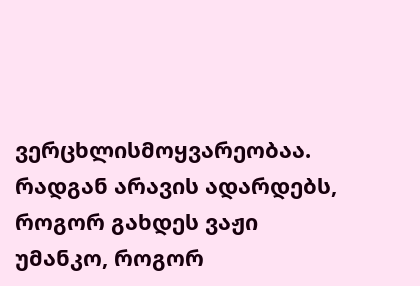ვერცხლისმოყვარეობაა. რადგან არავის ადარდებს, როგორ გახდეს ვაჟი უმანკო, როგორ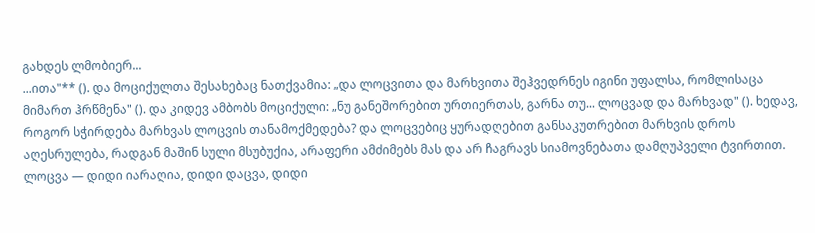გახდეს ლმობიერ...
...ითა"** (). და მოციქულთა შესახებაც ნათქვამია: „და ლოცვითა და მარხვითა შეჰვედრნეს იგინი უფალსა, რომლისაცა მიმართ ჰრწმენა" (). და კიდევ ამბობს მოციქული: „ნუ განეშორებით ურთიერთას, გარნა თუ... ლოცვად და მარხვად" (). ხედავ, როგორ სჭირდება მარხვას ლოცვის თანამოქმედება? და ლოცვებიც ყურადღებით განსაკუთრებით მარხვის დროს აღესრულება, რადგან მაშინ სული მსუბუქია, არაფერი ამძიმებს მას და არ ჩაგრავს სიამოვნებათა დამღუპველი ტვირთით. ლოცვა — დიდი იარაღია, დიდი დაცვა, დიდი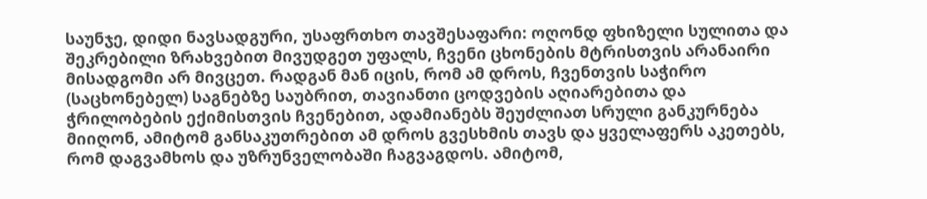საუნჯე, დიდი ნავსადგური, უსაფრთხო თავშესაფარი: ოღონდ ფხიზელი სულითა და შეკრებილი ზრახვებით მივუდგეთ უფალს, ჩვენი ცხონების მტრისთვის არანაირი მისადგომი არ მივცეთ. რადგან მან იცის, რომ ამ დროს, ჩვენთვის საჭირო (საცხონებელ) საგნებზე საუბრით, თავიანთი ცოდვების აღიარებითა და ჭრილობების ექიმისთვის ჩვენებით, ადამიანებს შეუძლიათ სრული განკურნება მიიღონ, ამიტომ განსაკუთრებით ამ დროს გვესხმის თავს და ყველაფერს აკეთებს, რომ დაგვამხოს და უზრუნველობაში ჩაგვაგდოს. ამიტომ,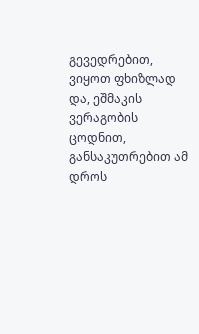გევედრებით, ვიყოთ ფხიზლად და, ეშმაკის ვერაგობის ცოდნით, განსაკუთრებით ამ დროს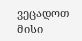ვეცადოთ მისი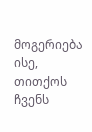მოგერიება ისე, თითქოს ჩვენს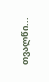თვალწი...